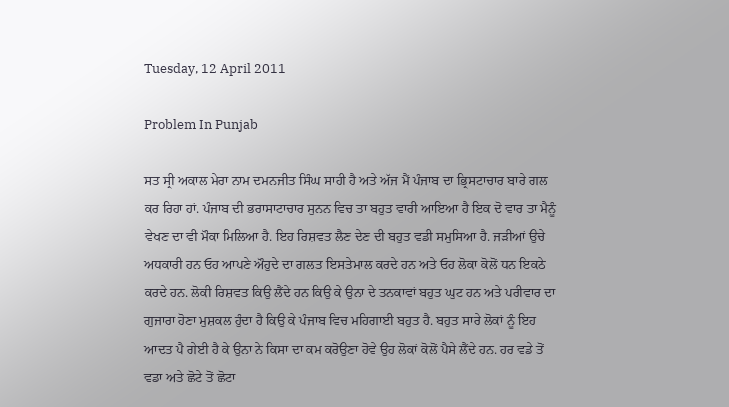Tuesday, 12 April 2011

Problem In Punjab

ਸਤ ਸ੍ਰੀ ਅਕਾਲ ਮੇਰਾ ਨਾਮ ਦਮਨਜੀਤ ਸਿੰਘ ਸਾਹੀ ਹੈ ਅਤੇ ਅੱਜ ਮੈਂ ਪੰਜਾਬ ਦਾ ਭ੍ਰਿਸਟਾਚਾਰ ਬਾਰੇ ਗਲ ਕਰ ਰਿਹਾ ਹਾਂ. ਪੰਜਾਬ ਦੀ ਭਰਾਸਾਟਾਚਾਰ ਸੁਨਨ ਵਿਚ ਤਾ ਬਹੁਤ ਵਾਰੀ ਆਇਆ ਹੈ ਇਕ ਦੋ ਵਾਰ ਤਾ ਮੈਨੂੰ ਵੇਖਣ ਦਾ ਵੀ ਮੌਕਾ ਮਿਲਿਆ ਹੈ. ਇਹ ਰਿਸ਼ਵਤ ਲੈਣ ਦੇਣ ਦੀ ਬਹੁਤ ਵਡੀ ਸਮੁਸਿਆ ਹੈ. ਜੜੀਆਂ ਉਚੇ ਅਧਕਾਰੀ ਹਨ ਓਹ ਆਪਣੇ ਔਹੁਦੇ ਦਾ ਗਲਤ ਇਸਤੇਮਾਲ ਕਰਦੇ ਹਨ ਅਤੇ ਓਹ ਲੋਕਾ ਕੋਲੋਂ ਧਨ ਇਕਠੇ ਕਰਦੇ ਹਨ. ਲੋਕੀ ਰਿਸ਼ਵਤ ਕਿਉ ਲੈਂਦੇ ਹਨ ਕਿਉ ਕੇ ਉਨਾ ਦੇ ਤਨਕਾਵਾਂ ਬਹੁਤ ਘੁਟ ਹਨ ਅਤੇ ਪਰੀਵਾਰ ਦਾ ਗੁਜਾਰਾ ਹੋਣਾ ਮੁਸ਼ਕਲ ਹੁੰਦਾ ਹੈ ਕਿਉ ਕੇ ਪੰਜਾਬ ਵਿਚ ਮਹਿਗਾਈ ਬਹੁਤ ਹੈ. ਬਹੁਤ ਸਾਰੇ ਲੋਕਾਂ ਨੂੰ ਇਹ ਆਦਤ ਪੈ ਗੇਈ ਹੈ ਕੇ ਉਨਾ ਨੇ ਕਿਸਾ ਦਾ ਕਮ ਕਰੋਉਣਾ ਹੋਵੇ ਉਹ ਲੋਕਾਂ ਕੋਲੋਂ ਪੈਸੇ ਲੈਂਦੇ ਹਨ. ਹਰ ਵਡੇ ਤੋਂ ਵਡਾ ਅਤੇ ਛੋਟੇ ਤੋਂ ਛੋਟਾ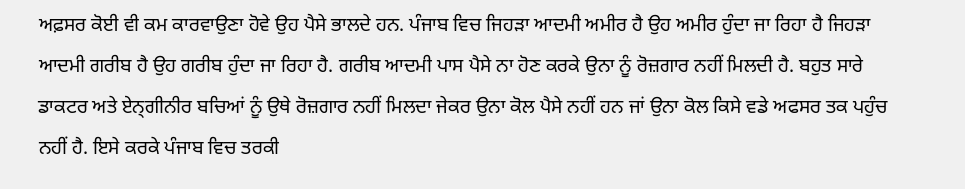ਅਫ਼ਸਰ ਕੋਈ ਵੀ ਕਮ ਕਾਰਵਾਉਣਾ ਹੋਵੇ ਉਹ ਪੈਸੇ ਭਾਲਦੇ ਹਨ. ਪੰਜਾਬ ਵਿਚ ਜਿਹੜਾ ਆਦਮੀ ਅਮੀਰ ਹੈ ਉਹ ਅਮੀਰ ਹੁੰਦਾ ਜਾ ਰਿਹਾ ਹੈ ਜਿਹੜਾ ਆਦਮੀ ਗਰੀਬ ਹੈ ਉਹ ਗਰੀਬ ਹੁੰਦਾ ਜਾ ਰਿਹਾ ਹੈ. ਗਰੀਬ ਆਦਮੀ ਪਾਸ ਪੈਸੇ ਨਾ ਹੋਣ ਕਰਕੇ ਉਨਾ ਨੂੰ ਰੋਜ਼ਗਾਰ ਨਹੀਂ ਮਿਲਦੀ ਹੈ. ਬਹੁਤ ਸਾਰੇ ਡਾਕਟਰ ਅਤੇ ਏਨ੍ਗੀਨੀਰ ਬਚਿਆਂ ਨੂੰ ਉਥੇ ਰੋਜ਼ਗਾਰ ਨਹੀਂ ਮਿਲਦਾ ਜੇਕਰ ਉਨਾ ਕੋਲ ਪੈਸੇ ਨਹੀਂ ਹਨ ਜਾਂ ਉਨਾ ਕੋਲ ਕਿਸੇ ਵਡੇ ਅਫਸਰ ਤਕ ਪਹੁੰਚ ਨਹੀਂ ਹੈ. ਇਸੇ ਕਰਕੇ ਪੰਜਾਬ ਵਿਚ ਤਰਕੀ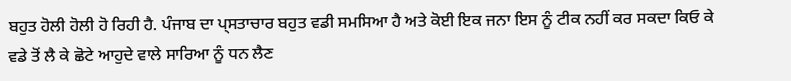ਬਹੁਤ ਹੋਲੀ ਹੋਲੀ ਹੋ ਰਿਹੀ ਹੈ. ਪੰਜਾਬ ਦਾ ਪ੍ਸਤਾਚਾਰ ਬਹੁਤ ਵਡੀ ਸਮਸਿਆ ਹੈ ਅਤੇ ਕੋਈ ਇਕ ਜਨਾ ਇਸ ਨੂੰ ਟੀਕ ਨਹੀਂ ਕਰ ਸਕਦਾ ਕਿਓ ਕੇ ਵਡੇ ਤੋਂ ਲੈ ਕੇ ਛੋਟੇ ਆਹੁਦੇ ਵਾਲੇ ਸਾਰਿਆ ਨੂੰ ਧਨ ਲੈਣ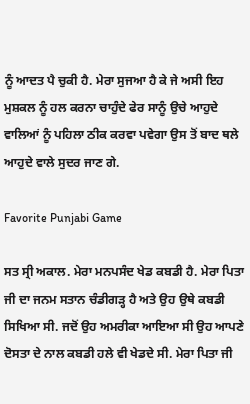ਨੂੰ ਆਦਤ ਪੈ ਚੁਕੀ ਹੈ. ਮੇਰਾ ਸੁਜਆ ਹੈ ਕੇ ਜੇ ਅਸੀ ਇਹ ਮੁਸ਼ਕਲ ਨੂੰ ਹਲ ਕਰਨਾ ਚਾਹੁੰਦੇ ਫੇਰ ਸਾਨੂੰ ਉਚੇ ਆਹੁਦੇ ਵਾਲਿਆਂ ਨੂੰ ਪਹਿਲਾ ਠੀਕ ਕਰਵਾ ਪਵੇਗਾ ਉਸ ਤੋਂ ਬਾਦ ਥਲੇ ਆਹੁਦੇ ਵਾਲੇ ਸੁਦਰ ਜਾਣ ਗੇ.

Favorite Punjabi Game

ਸਤ ਸ੍ਰੀ ਅਕਾਲ. ਮੇਰਾ ਮਨਪਸੰਦ ਖੇਡ ਕਬਡੀ ਹੈ. ਮੇਰਾ ਪਿਤਾ ਜੀ ਦਾ ਜਨਮ ਸਤਾਨ ਚੰਡੀਗੜ੍ਹ ਹੈ ਅਤੇ ਉਹ ਉਥੇ ਕਬਡੀ ਸਿਖਿਆ ਸੀ. ਜਦੋਂ ਉਹ ਅਮਰੀਕਾ ਆਇਆ ਸੀ ਉਹ ਆਪਣੇ ਦੋਸਤਾ ਦੇ ਨਾਲ ਕਬਡੀ ਹਲੇ ਵੀ ਖੇਡਦੇ ਸੀ. ਮੇਰਾ ਪਿਤਾ ਜੀ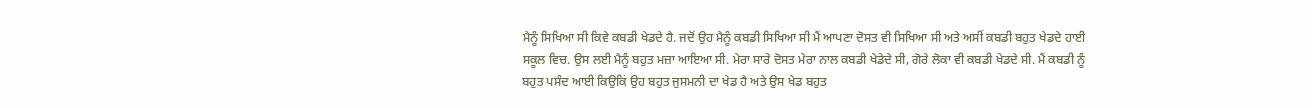ਮੈਨੂੰ ਸਿਖਿਆ ਸੀ ਕਿਵੇ ਕਬਡੀ ਖੇਡਦੇ ਹੈ. ਜਦੋਂ ਉਹ ਮੈਨੂੰ ਕਬਡੀ ਸਿਖਿਆ ਸੀ ਮੈਂ ਆਪਣਾ ਦੋਸਤ ਵੀ ਸਿਖਿਆ ਸੀ ਅਤੇ ਅਸੀਂ ਕਬਡੀ ਬਹੁਤ ਖੇਡਦੇ ਹਾਈ ਸਕੂਲ ਵਿਚ. ਉਸ ਲਈ ਮੈਨੂੰ ਬਹੁਤ ਮਜ਼ਾ ਆਇਆ ਸੀ. ਮੇਰਾ ਸਾਰੇ ਦੋਸਤ ਮੇਰਾ ਨਾਲ ਕਬਡੀ ਖੇਡੇਦੇ ਸੀ, ਗੋਰੇ ਲੋਕਾ ਵੀ ਕਬਡੀ ਖੇਡਦੇ ਸੀ. ਮੈਂ ਕਬਡੀ ਨੂੰ ਬਹੁਤ ਪਸੰਦ ਆਈ ਕਿਉਕਿਂ ਉਹ ਬਹੁਤ ਜੁਸਮਨੀ ਦਾ ਖੇਡ ਹੈ ਅਤੇ ਉਸ ਖੇਡ ਬਹੁਤ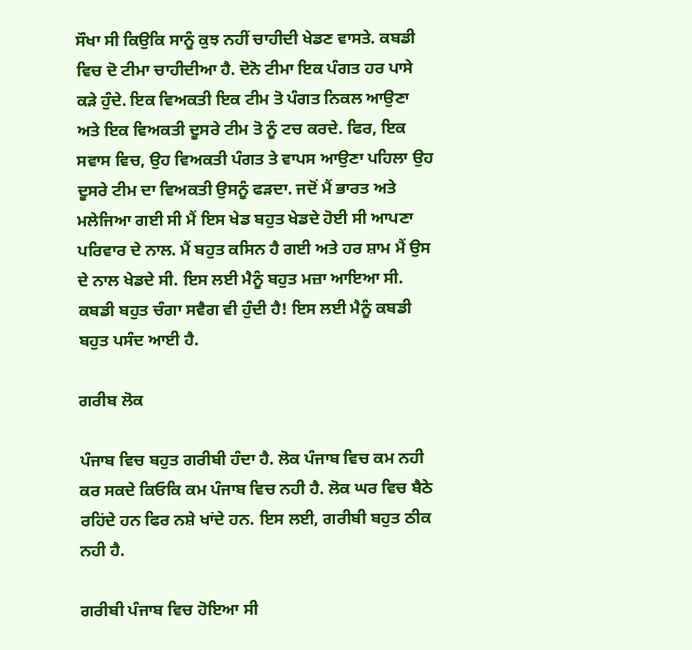ਸੌਖਾ ਸੀ ਕਿਉਕਿ ਸਾਨੂੰ ਕੁਝ ਨਹੀਂ ਚਾਹੀਦੀ ਖੇਡਣ ਵਾਸਤੇ. ਕਬਡੀ ਵਿਚ ਦੋ ਟੀਮਾ ਚਾਹੀਦੀਆ ਹੈ. ਦੋਨੋ ਟੀਮਾ ਇਕ ਪੰਗਤ ਹਰ ਪਾਸੇ ਕੜੇ ਹੁੰਦੇ. ਇਕ ਵਿਅਕਤੀ ਇਕ ਟੀਮ ਤੋ ਪੰਗਤ ਨਿਕਲ ਆਉਣਾ ਅਤੇ ਇਕ ਵਿਅਕਤੀ ਦੂਸਰੇ ਟੀਮ ਤੋ ਨੂੰ ਟਚ ਕਰਦੇ. ਫਿਰ, ਇਕ ਸਵਾਸ ਵਿਚ, ਉਹ ਵਿਅਕਤੀ ਪੰਗਤ ਤੇ ਵਾਪਸ ਆਉਣਾ ਪਹਿਲਾ ਉਹ ਦੂਸਰੇ ਟੀਮ ਦਾ ਵਿਅਕਤੀ ਉਸਨੂੰ ਫੜਦਾ. ਜਦੋਂ ਮੈਂ ਭਾਰਤ ਅਤੇ ਮਲੇਜਿਆ ਗਈ ਸੀ ਮੈਂ ਇਸ ਖੇਡ ਬਹੁਤ ਖੇਡਦੇ ਹੋਈ ਸੀ ਆਪਣਾ ਪਰਿਵਾਰ ਦੇ ਨਾਲ. ਮੈਂ ਬਹੁਤ ਕਸਿਨ ਹੈ ਗਈ ਅਤੇ ਹਰ ਸ਼ਾਮ ਮੈਂ ਉਸ ਦੇ ਨਾਲ ਖੇਡਦੇ ਸੀ. ਇਸ ਲਈ ਮੈਨੂੰ ਬਹੁਤ ਮਜ਼ਾ ਆਇਆ ਸੀ. ਕਬਡੀ ਬਹੁਤ ਚੰਗਾ ਸਵੈਗ ਵੀ ਹੁੰਦੀ ਹੈ! ਇਸ ਲਈ ਮੈਨੂੰ ਕਬਡੀ ਬਹੁਤ ਪਸੰਦ ਆਈ ਹੈ.

ਗਰੀਬ ਲੋਕ

ਪੰਜਾਬ ਵਿਚ ਬਹੁਤ ਗਰੀਬੀ ਹੰਦਾ ਹੈ. ਲੋਕ ਪੰਜਾਬ ਵਿਚ ਕਮ ਨਹੀ ਕਰ ਸਕਦੇ ਕਿਓਕਿ ਕਮ ਪੰਜਾਬ ਵਿਚ ਨਹੀ ਹੈ. ਲੋਕ ਘਰ ਵਿਚ ਬੈਠੇ ਰਹਿਂਦੇ ਹਨ ਫਿਰ ਨਸ਼ੇ ਖਾਂਦੇ ਹਨ. ਇਸ ਲਈ, ਗਰੀਬੀ ਬਹੁਤ ਠੀਕ ਨਹੀ ਹੈ.

ਗਰੀਬੀ ਪੰਜਾਬ ਵਿਚ ਹੋਇਆ ਸੀ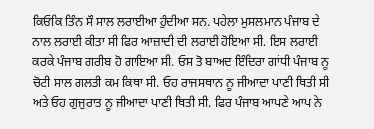ਕਿਓਕਿ ਤਿੰਨ ਸੌ ਸਾਲ ਲਰਾਈਆ ਹੁੰਦੀਆ ਸਨ. ਪਹੇਲਾ ਮੁਸਲਮਾਨ ਪੰਜਾਬ ਦੇ ਨਾਲ ਲਰਾਈ ਕੀਤਾ ਸੀ ਫਿਰ ਆਜ਼ਾਦੀ ਦੀ ਲਰਾਈ ਹੋਇਆ ਸੀ. ਇਸ ਲਰਾਈ ਕਰਕੇ ਪੰਜਾਬ ਗਰੀਬ ਹੋ ਗਾਇਆ ਸੀ. ਓਸ ਤੋ ਬਾਅਦ ਇੰਦਿਰਾ ਗਾਂਧੀ ਪੰਜਾਬ ਨੂ ਚੋਟੀ ਸਾਲ ਗਲਤੀ ਕਮ ਕਿਥਾ ਸੀ. ਓਹ ਰਾਜਸਥਾਨ ਨੂ ਜੀਆਦਾ ਪਾਣੀ ਥਿਤੀ ਸੀ ਅਤੇ ਓਹ ਗੁਜੁਰਾਤ ਨੂ ਜੀਆਦਾ ਪਾਣੀ ਥਿਤੀ ਸੀ. ਫਿਰ ਪੰਜਾਬ ਆਪਣੇ ਆਪ ਨੇ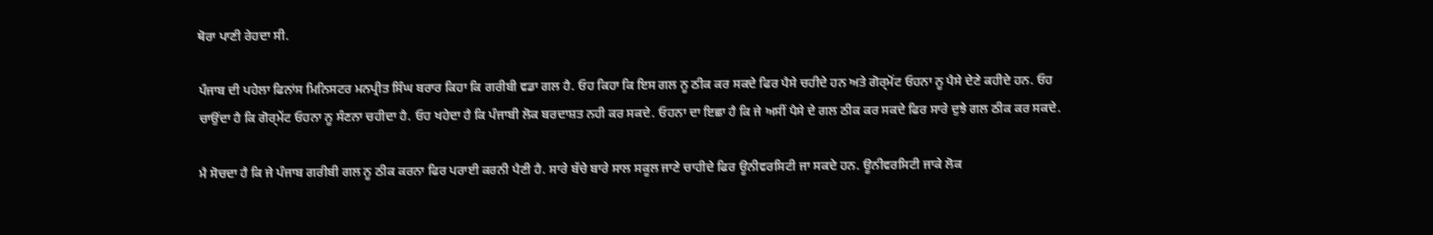ਥੋਰਾ ਪਾਣੀ ਰੇਹਦਾ ਸੀ.

ਪੰਜਾਬ ਦੀ ਪਹੇਲਾ ਫਿਨਾਂਸ ਮਿਨਿਸਟਰ ਮਨਪ੍ਰੀਤ ਸਿੰਘ ਬਰਾਰ ਕਿਹਾ ਕਿ ਗਰੀਬੀ ਵਡਾ ਗਲ ਹੈ. ਓਹ ਕਿਹਾ ਕਿ ਇਸ ਗਲ ਨੂ ਠੀਕ ਕਰ ਸਕਦੇ ਫਿਰ ਪੈਸੇ ਚਹੀਦੇ ਹਨ ਅਤੇ ਗੋਰ੍ਮੋਂਟ ਓਹਨਾ ਨੂ ਪੈਸੇ ਦੇਣੇ ਕਹੀਦੇ ਹਨ. ਓਹ ਚਾਉਂਦਾ ਹੈ ਕਿ ਗੋਰ੍ਮੇਂਟ ਓਹਨਾ ਨੂ ਸੰਣਨਾ ਚਹੀਦਾ ਹੈ. ਓਹ ਖਹੇਦਾ ਹੈ ਕਿ ਪੰਜਾਬੀ ਲੋਕ ਬਰਦਾਸ਼ਤ ਨਹੀ ਕਰ ਸਕਦੇ. ਓਹਨਾ ਦਾ ਇਛਾ ਹੈ ਕਿ ਜੇ ਅਸੀਂ ਪੈਸੇ ਦੇ ਗਲ ਠੀਕ ਕਰ ਸਕਦੇ ਫਿਰ ਸਾਰੇ ਦੁਝੇ ਗਲ ਠੀਕ ਕਰ ਸਕਦੇ.

ਮੈ ਸੋਚਦਾ ਹੈ ਕਿ ਜੇ ਪੰਜਾਬ ਗਰੀਬੀ ਗਲ ਨੂ ਠੀਕ ਕਰਨਾ ਫਿਰ ਪਰਾਈ ਕਰਨੀ ਪੈਣੀ ਹੈ. ਸਾਰੇ ਬੱਚੇ ਬਾਰੇ ਸਾਲ ਸਕੂਲ ਜਾਣੇ ਚਾਹੀਦੇ ਫਿਰ ਊਨੀਵਰਸਿਟੀ ਜਾ ਸਕਦੇ ਹਨ. ਊਨੀਵਰਸਿਟੀ ਜਾਕੇ ਲੋਕ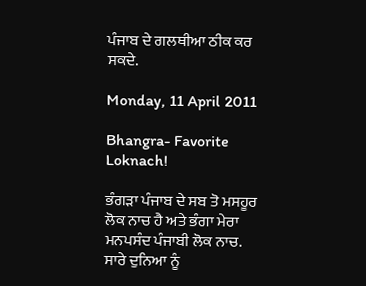ਪੰਜਾਬ ਦੇ ਗਲਥੀਆ ਠੀਕ ਕਰ ਸਕਦੇ.

Monday, 11 April 2011

Bhangra- Favorite Loknach!

ਭੰਗੜਾ ਪੰਜਾਬ ਦੇ ਸਬ ਤੋ ਮਸਹੂਰ ਲੋਕ ਨਾਚ ਹੈ ਅਤੇ ਭੰਗਾ ਮੇਰਾ ਮਨਪਸੰਦ ਪੰਜਾਬੀ ਲੋਕ ਨਾਚ. ਸਾਰੇ ਦੁਨਿਆ ਨੂੰ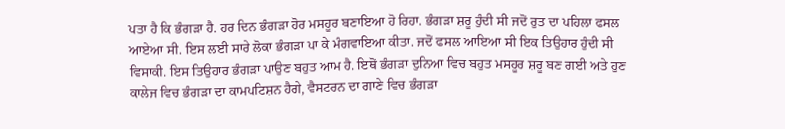ਪਤਾ ਹੈ ਕਿ ਭੰਗੜਾ ਹੈ. ਹਰ ਦਿਨ ਭੰਗੜਾ ਹੋਰ ਮਸਹੂਰ ਬਣਾਇਆ ਹੋ ਰਿਹਾ. ਭੰਗੜਾ ਸ਼ਰੂ ਹੁੰਦੀ ਸੀ ਜਦੋਂ ਰੁਤ ਦਾ ਪਹਿਲਾ ਫਸਲ ਆਏਆ ਸੀ. ਇਸ ਲਈ ਸਾਰੇ ਲੋਕਾ ਭੰਗੜਾ ਪਾ ਕੇ ਮੰਗਵਾਇਆ ਕੀਤਾ. ਜਦੋਂ ਫਸਲ ਆਇਆ ਸੀ ਇਕ ਤਿਉਹਾਰ ਹੁੰਦੀ ਸੀ ਵਿਸਾਕੀ. ਇਸ ਤਿਉਹਾਰ ਭੰਗੜਾ ਪਾਉਣ ਬਹੁਤ ਆਮ ਹੈ. ਇਥੋਂ ਭੰਗੜਾ ਦੁਨਿਆ ਵਿਚ ਬਹੁਤ ਮਸਹੂਰ ਸ਼ਰੂ ਬਣ ਗਈ ਅਤੇ ਹੁਣ ਕਾਲੇਜ ਵਿਚ ਭੰਗੜਾ ਦਾ ਕਾਮਪਟਿਸ਼ਨ ਹੈਗੇ, ਵੈਸਟਰਨ ਦਾ ਗਾਣੇ ਵਿਚ ਭੰਗੜਾ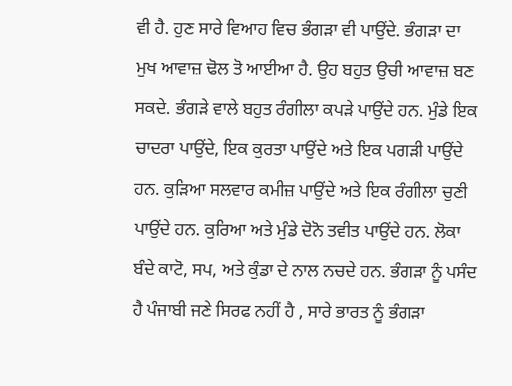ਵੀ ਹੈ. ਹੁਣ ਸਾਰੇ ਵਿਆਹ ਵਿਚ ਭੰਗੜਾ ਵੀ ਪਾਉਂਦੇ. ਭੰਗੜਾ ਦਾ ਮੁਖ ਆਵਾਜ਼ ਢੋਲ ਤੋ ਆਈਆ ਹੈ. ਉਹ ਬਹੁਤ ਉਚੀ ਆਵਾਜ਼ ਬਣ ਸਕਦੇ. ਭੰਗੜੇ ਵਾਲੇ ਬਹੁਤ ਰੰਗੀਲਾ ਕਪੜੇ ਪਾਉਂਦੇ ਹਨ. ਮੁੰਡੇ ਇਕ ਚਾਦਰਾ ਪਾਉਂਦੇ, ਇਕ ਕੁਰਤਾ ਪਾਉਂਦੇ ਅਤੇ ਇਕ ਪਗੜੀ ਪਾਉਂਦੇ ਹਨ. ਕੁੜਿਆ ਸਲਵਾਰ ਕਮੀਜ਼ ਪਾਉਂਦੇ ਅਤੇ ਇਕ ਰੰਗੀਲਾ ਚੁਣੀ ਪਾਉਂਦੇ ਹਨ. ਕੁਰਿਆ ਅਤੇ ਮੁੰਡੇ ਦੋਨੋ ਤਵੀਤ ਪਾਉਂਦੇ ਹਨ. ਲੋਕਾ ਬੰਦੇ ਕਾਟੋ, ਸਪ, ਅਤੇ ਕੁੰਡਾ ਦੇ ਨਾਲ ਨਚਦੇ ਹਨ. ਭੰਗੜਾ ਨੂੰ ਪਸੰਦ ਹੈ ਪੰਜਾਬੀ ਜਣੇ ਸਿਰਫ ਨਹੀਂ ਹੈ , ਸਾਰੇ ਭਾਰਤ ਨੂੰ ਭੰਗੜਾ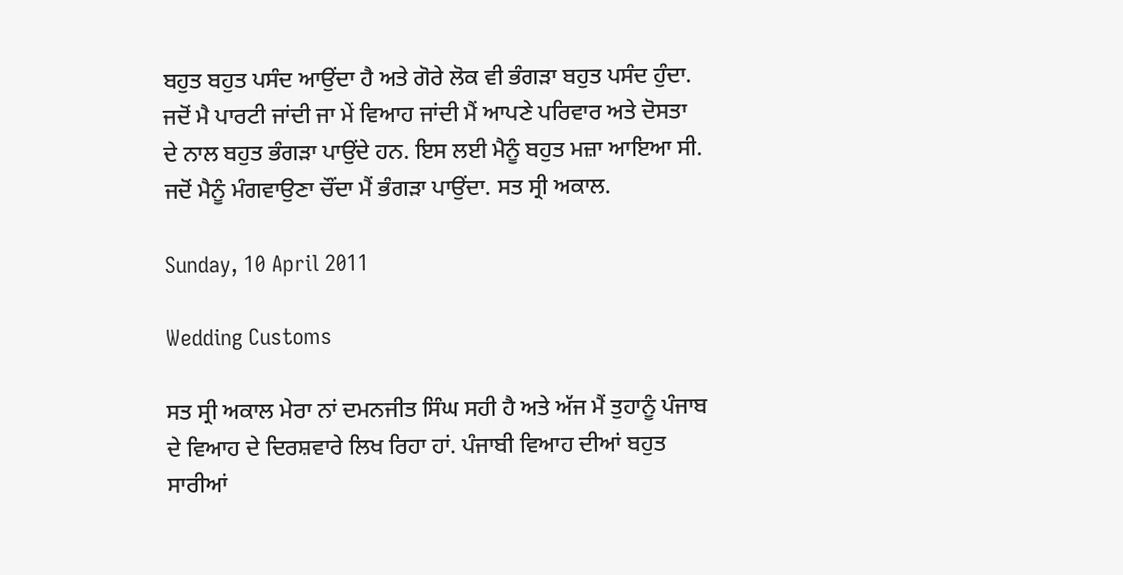ਬਹੁਤ ਬਹੁਤ ਪਸੰਦ ਆਉਂਦਾ ਹੈ ਅਤੇ ਗੋਰੇ ਲੋਕ ਵੀ ਭੰਗੜਾ ਬਹੁਤ ਪਸੰਦ ਹੁੰਦਾ. ਜਦੋਂ ਮੈ ਪਾਰਟੀ ਜਾਂਦੀ ਜਾ ਮੇਂ ਵਿਆਹ ਜਾਂਦੀ ਮੈਂ ਆਪਣੇ ਪਰਿਵਾਰ ਅਤੇ ਦੋਸਤਾ ਦੇ ਨਾਲ ਬਹੁਤ ਭੰਗੜਾ ਪਾਉਂਦੇ ਹਨ. ਇਸ ਲਈ ਮੈਨੂੰ ਬਹੁਤ ਮਜ਼ਾ ਆਇਆ ਸੀ. ਜਦੋਂ ਮੈਨੂੰ ਮੰਗਵਾਉਣਾ ਚੌਂਦਾ ਮੈਂ ਭੰਗੜਾ ਪਾਉਂਦਾ. ਸਤ ਸ੍ਰੀ ਅਕਾਲ.

Sunday, 10 April 2011

Wedding Customs

ਸਤ ਸ੍ਰੀ ਅਕਾਲ ਮੇਰਾ ਨਾਂ ਦਮਨਜੀਤ ਸਿੰਘ ਸਹੀ ਹੈ ਅਤੇ ਅੱਜ ਮੈਂ ਤੁਹਾਨੂੰ ਪੰਜਾਬ ਦੇ ਵਿਆਹ ਦੇ ਦਿਰਸ਼ਵਾਰੇ ਲਿਖ ਰਿਹਾ ਹਾਂ. ਪੰਜਾਬੀ ਵਿਆਹ ਦੀਆਂ ਬਹੁਤ ਸਾਰੀਆਂ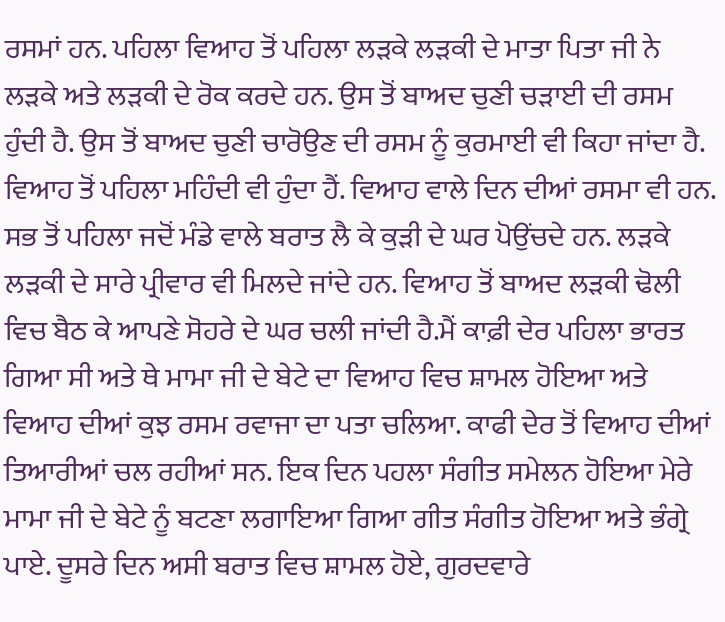ਰਸਮਾਂ ਹਨ. ਪਹਿਲਾ ਵਿਆਹ ਤੋਂ ਪਹਿਲਾ ਲੜਕੇ ਲੜਕੀ ਦੇ ਮਾਤਾ ਪਿਤਾ ਜੀ ਨੇ ਲੜਕੇ ਅਤੇ ਲੜਕੀ ਦੇ ਰੋਕ ਕਰਦੇ ਹਨ. ਉਸ ਤੋਂ ਬਾਅਦ ਚੁਣੀ ਚੜਾਈ ਦੀ ਰਸਮ ਹੁੰਦੀ ਹੈ. ਉਸ ਤੋਂ ਬਾਅਦ ਚੁਣੀ ਚਾਰੋਉਣ ਦੀ ਰਸਮ ਨੂੰ ਕੁਰਮਾਈ ਵੀ ਕਿਹਾ ਜਾਂਦਾ ਹੈ. ਵਿਆਹ ਤੋਂ ਪਹਿਲਾ ਮਹਿੰਦੀ ਵੀ ਹੁੰਦਾ ਹੈਂ. ਵਿਆਹ ਵਾਲੇ ਦਿਨ ਦੀਆਂ ਰਸਮਾ ਵੀ ਹਨ. ਸਭ ਤੋਂ ਪਹਿਲਾ ਜਦੋਂ ਮੰਡੇ ਵਾਲੇ ਬਰਾਤ ਲੈ ਕੇ ਕੁੜੀ ਦੇ ਘਰ ਪੋਉਂਚਦੇ ਹਨ. ਲੜਕੇ ਲੜਕੀ ਦੇ ਸਾਰੇ ਪ੍ਰੀਵਾਰ ਵੀ ਮਿਲਦੇ ਜਾਂਦੇ ਹਨ. ਵਿਆਹ ਤੋਂ ਬਾਅਦ ਲੜਕੀ ਢੋਲੀ ਵਿਚ ਬੈਠ ਕੇ ਆਪਣੇ ਸੋਹਰੇ ਦੇ ਘਰ ਚਲੀ ਜਾਂਦੀ ਹੈ.ਮੈਂ ਕਾਫ਼ੀ ਦੇਰ ਪਹਿਲਾ ਭਾਰਤ ਗਿਆ ਸੀ ਅਤੇ ਥੇ ਮਾਮਾ ਜੀ ਦੇ ਬੇਟੇ ਦਾ ਵਿਆਹ ਵਿਚ ਸ਼ਾਮਲ ਹੋਇਆ ਅਤੇ ਵਿਆਹ ਦੀਆਂ ਕੁਝ ਰਸਮ ਰਵਾਜਾ ਦਾ ਪਤਾ ਚਲਿਆ. ਕਾਫੀ ਦੇਰ ਤੋਂ ਵਿਆਹ ਦੀਆਂ ਤਿਆਰੀਆਂ ਚਲ ਰਹੀਆਂ ਸਨ. ਇਕ ਦਿਨ ਪਹਲਾ ਸੰਗੀਤ ਸਮੇਲਨ ਹੋਇਆ ਮੇਰੇ ਮਾਮਾ ਜੀ ਦੇ ਬੇਟੇ ਨੂੰ ਬਟਣਾ ਲਗਾਇਆ ਗਿਆ ਗੀਤ ਸੰਗੀਤ ਹੋਇਆ ਅਤੇ ਭੰਗ੍ਰੇ ਪਾਏ. ਦੂਸਰੇ ਦਿਨ ਅਸੀ ਬਰਾਤ ਵਿਚ ਸ਼ਾਮਲ ਹੋਏ, ਗੁਰਦਵਾਰੇ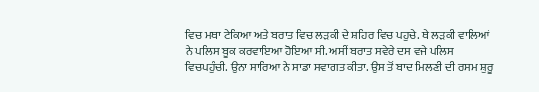ਵਿਚ ਮਥਾ ਟੇਕਿਆ ਅਤੇ ਬਰਾਤ ਵਿਚ ਲੜਕੀ ਦੇ ਸ਼ਹਿਰ ਵਿਚ ਪਹੁਚੇ. ਥੇ ਲੜਕੀ ਵਾਲਿਆਂ ਨੇ ਪਲਿਸ ਬੂਕ ਕਰਵਾਇਆ ਹੋਇਆ ਸੀ. ਅਸੀਂ ਬਰਾਤ ਸਵੇਰੇ ਦਸ ਵਜੇ ਪਲਿਸ ਵਿਚਪਹੁੰਚੀ. ਉਨਾ ਸਾਰਿਆ ਨੇ ਸਾਡਾ ਸਵਾਗਤ ਕੀਤਾ. ਉਸ ਤੋਂ ਬਾਦ ਮਿਲਣੀ ਦੀ ਰਸਮ ਸ਼ੁਰੂ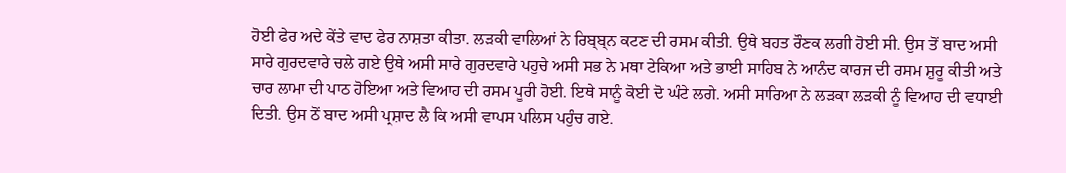ਹੋਈ ਫੇਰ ਅਦੇ ਕੇਂਤੇ ਵਾਦ ਫੇਰ ਨਾਸ਼ਤਾ ਕੀਤਾ. ਲੜਕੀ ਵਾਲਿਆਂ ਨੇ ਰਿਬ੍ਬ੍ਨ ਕਟਣ ਦੀ ਰਸਮ ਕੀਤੀ. ਉਥੇ ਬਹਤ ਰੌਣਕ ਲਗੀ ਹੋਈ ਸੀ. ਉਸ ਤੋਂ ਬਾਦ ਅਸੀ ਸਾਰੇ ਗੁਰਦਵਾਰੇ ਚਲੇ ਗਏ ਉਥੇ ਅਸੀ ਸਾਰੇ ਗੁਰਦਵਾਰੇ ਪਹੁਚੇ ਅਸੀ ਸਭ ਨੇ ਮਥਾ ਟੇਕਿਆ ਅਤੇ ਭਾਈ ਸਾਹਿਬ ਨੇ ਆਨੰਦ ਕਾਰਜ ਦੀ ਰਸਮ ਸ਼ੁਰੂ ਕੀਤੀ ਅਤੇ ਚਾਰ ਲਾਮਾ ਦੀ ਪਾਠ ਹੋਇਆ ਅਤੇ ਵਿਆਹ ਦੀ ਰਸਮ ਪੂਰੀ ਹੋਈ. ਇਥੇ ਸਾਨੂੰ ਕੋਈ ਦੋ ਘੰਟੇ ਲਗੇ. ਅਸੀ ਸਾਰਿਆ ਨੇ ਲੜਕਾ ਲੜਕੀ ਨੂੰ ਵਿਆਹ ਦੀ ਵਧਾਈ ਦਿਤੀ. ਉਸ ਠੋਂ ਬਾਦ ਅਸੀ ਪ੍ਰਸ਼ਾਦ ਲੈ ਕਿ ਅਸੀ ਵਾਪਸ ਪਲਿਸ ਪਹੁੰਚ ਗਏ.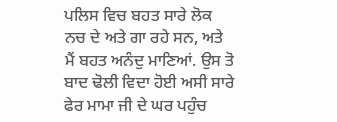ਪਲਿਸ ਵਿਚ ਬਹਤ ਸਾਰੇ ਲੋਕ ਨਚ ਦੇ ਅਤੇ ਗਾ ਰਹੇ ਸਨ, ਅਤੇ ਮੈਂ ਬਹਤ ਅਨੰਦੁ ਮਾਣਿਆਂ. ਉਸ ਤੋ ਬਾਦ ਢੋਲੀ ਵਿਦਾ ਹੋਈ ਅਸੀ ਸਾਰੇ ਫੇਰ ਮਾਮਾ ਜੀ ਦੇ ਘਰ ਪਹੁੰਚ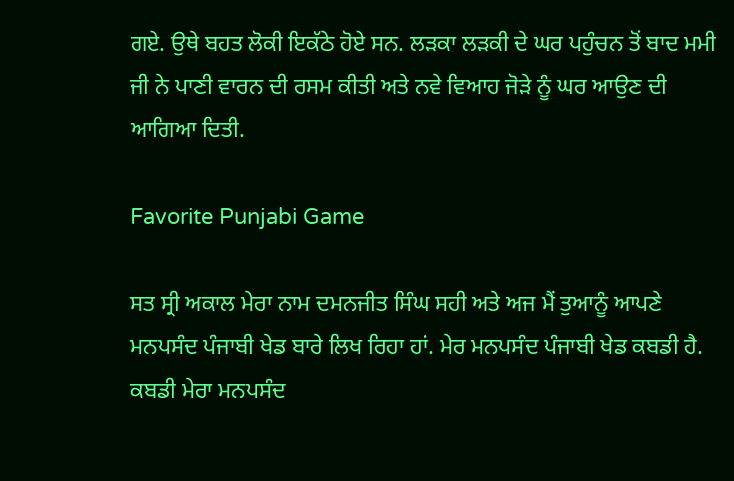ਗਏ. ਉਥੇ ਬਹਤ ਲੋਕੀ ਇਕੱਠੇ ਹੋਏ ਸਨ. ਲੜਕਾ ਲੜਕੀ ਦੇ ਘਰ ਪਹੁੰਚਨ ਤੋਂ ਬਾਦ ਮਮੀ ਜੀ ਨੇ ਪਾਣੀ ਵਾਰਨ ਦੀ ਰਸਮ ਕੀਤੀ ਅਤੇ ਨਵੇ ਵਿਆਹ ਜੋੜੇ ਨੂੰ ਘਰ ਆਉਣ ਦੀ ਆਗਿਆ ਦਿਤੀ.

Favorite Punjabi Game

ਸਤ ਸ੍ਰੀ ਅਕਾਲ ਮੇਰਾ ਨਾਮ ਦਮਨਜੀਤ ਸਿੰਘ ਸਹੀ ਅਤੇ ਅਜ ਮੈਂ ਤੁਆਨੂੰ ਆਪਣੇ ਮਨਪਸੰਦ ਪੰਜਾਬੀ ਖੇਡ ਬਾਰੇ ਲਿਖ ਰਿਹਾ ਹਾਂ. ਮੇਰ ਮਨਪਸੰਦ ਪੰਜਾਬੀ ਖੇਡ ਕਬਡੀ ਹੈ. ਕਬਡੀ ਮੇਰਾ ਮਨਪਸੰਦ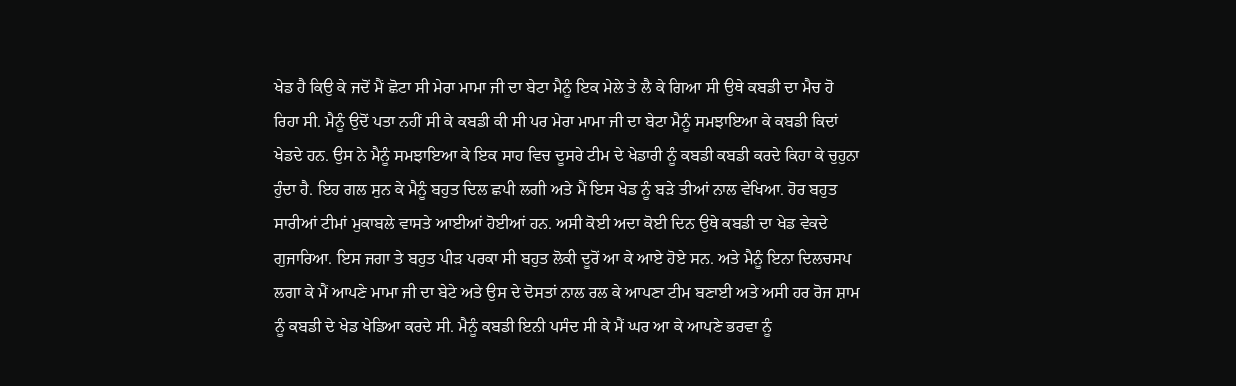ਖੇਡ ਹੈ ਕਿਉ ਕੇ ਜਦੋਂ ਮੈਂ ਛੋਟਾ ਸੀ ਮੇਰਾ ਮਾਮਾ ਜੀ ਦਾ ਬੇਟਾ ਮੈਨੂੰ ਇਕ ਮੇਲੇ ਤੇ ਲੈ ਕੇ ਗਿਆ ਸੀ ਉਥੇ ਕਬਡੀ ਦਾ ਮੈਚ ਹੋ ਰਿਹਾ ਸੀ. ਮੈਨੂੰ ਉਦੋਂ ਪਤਾ ਨਹੀਂ ਸੀ ਕੇ ਕਬਡੀ ਕੀ ਸੀ ਪਰ ਮੇਰਾ ਮਾਮਾ ਜੀ ਦਾ ਬੇਟਾ ਮੈਨੂੰ ਸਮਝਾਇਆ ਕੇ ਕਬਡੀ ਕਿਦਾਂ ਖੇਡਦੇ ਹਨ. ਉਸ ਨੇ ਮੈਨੂੰ ਸਮਝਾਇਆ ਕੇ ਇਕ ਸਾਹ ਵਿਚ ਦੂਸਰੇ ਟੀਮ ਦੇ ਖੇਡਾਰੀ ਨੂੰ ਕਬਡੀ ਕਬਡੀ ਕਰਦੇ ਕਿਹਾ ਕੇ ਚੁਹੁਨਾ ਹੁੰਦਾ ਹੈ. ਇਹ ਗਲ ਸੁਨ ਕੇ ਮੈਨੂੰ ਬਹੁਤ ਦਿਲ ਛਪੀ ਲਗੀ ਅਤੇ ਮੈਂ ਇਸ ਖੇਡ ਨੂੰ ਬੜੇ ਤੀਆਂ ਨਾਲ ਵੇਖਿਆ. ਹੋਰ ਬਹੁਤ ਸਾਰੀਆਂ ਟੀਮਾਂ ਮੁਕਾਬਲੇ ਵਾਸਤੇ ਆਈਆਂ ਹੋਈਆਂ ਹਨ. ਅਸੀ ਕੋਈ ਅਦਾ ਕੋਈ ਦਿਨ ਉਥੇ ਕਬਡੀ ਦਾ ਖੇਡ ਵੇਕਦੇ ਗੁਜਾਰਿਆ. ਇਸ ਜਗਾ ਤੇ ਬਹੁਤ ਪੀੜ ਪਰਕਾ ਸੀ ਬਹੁਤ ਲੋਕੀ ਦੂਰੋਂ ਆ ਕੇ ਆਏ ਹੋਏ ਸਨ. ਅਤੇ ਮੈਨੂੰ ਇਨਾ ਦਿਲਚਸਪ ਲਗਾ ਕੇ ਮੈਂ ਆਪਣੇ ਮਾਮਾ ਜੀ ਦਾ ਬੇਟੇ ਅਤੇ ਉਸ ਦੇ ਦੋਸਤਾਂ ਨਾਲ ਰਲ ਕੇ ਆਪਣਾ ਟੀਮ ਬਣਾਈ ਅਤੇ ਅਸੀ ਹਰ ਰੋਜ ਸ਼ਾਮ ਨੂੰ ਕਬਡੀ ਦੇ ਖੇਡ ਖੇਡਿਆ ਕਰਦੇ ਸੀ. ਮੈਨੂੰ ਕਬਡੀ ਇਨੀ ਪਸੰਦ ਸੀ ਕੇ ਮੈਂ ਘਰ ਆ ਕੇ ਆਪਣੇ ਭਰਵਾ ਨੂੰ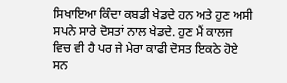ਸਿਖਾਇਆ ਕਿੰਦਾ ਕਬਡੀ ਖੇਡਦੇ ਹਨ ਅਤੇ ਹੁਣ ਅਸੀ ਸਪਨੇ ਸਾਰੇ ਦੋਸਤਾਂ ਨਾਲ ਖੇਡਦੇ. ਹੁਣ ਮੈਂ ਕਾਲਜ ਵਿਚ ਵੀ ਹੈ ਪਰ ਜੇ ਮੇਰਾ ਕਾਫੀ ਦੋਸਤ ਇਕਠੇ ਹੋਏ ਸਨ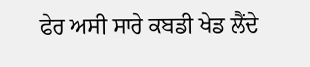ਫੇਰ ਅਸੀ ਸਾਰੇ ਕਬਡੀ ਖੇਡ ਲੈਂਦੇ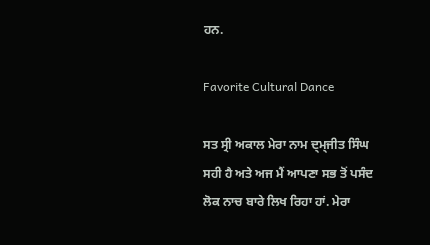ਹਨ.

Favorite Cultural Dance

ਸਤ ਸ੍ਰੀ ਅਕਾਲ ਮੇਰਾ ਨਾਮ ਦ੍ਮ੍ਜੀਤ ਸਿੰਘ ਸਹੀ ਹੈ ਅਤੇ ਅਜ ਮੈਂ ਆਪਣਾ ਸਭ ਤੋਂ ਪਸੰਦ ਲੋਕ ਨਾਚ ਬਾਰੇ ਲਿਖ ਰਿਹਾ ਹਾਂ. ਮੇਰਾ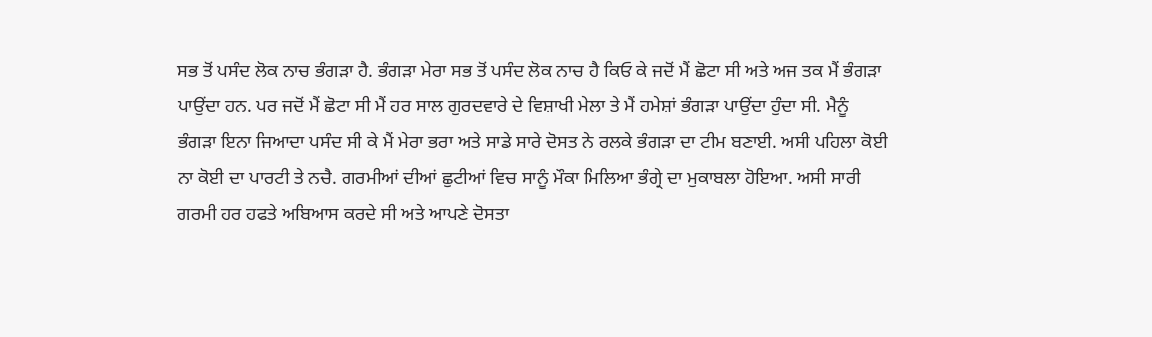ਸਭ ਤੋਂ ਪਸੰਦ ਲੋਕ ਨਾਚ ਭੰਗੜਾ ਹੈ. ਭੰਗੜਾ ਮੇਰਾ ਸਭ ਤੋਂ ਪਸੰਦ ਲੋਕ ਨਾਚ ਹੈ ਕਿਓ ਕੇ ਜਦੋਂ ਮੈਂ ਛੋਟਾ ਸੀ ਅਤੇ ਅਜ ਤਕ ਮੈਂ ਭੰਗੜਾ ਪਾਉਂਦਾ ਹਨ. ਪਰ ਜਦੋਂ ਮੈਂ ਛੋਟਾ ਸੀ ਮੈਂ ਹਰ ਸਾਲ ਗੁਰਦਵਾਰੇ ਦੇ ਵਿਸ਼ਾਖੀ ਮੇਲਾ ਤੇ ਮੈਂ ਹਮੇਸ਼ਾਂ ਭੰਗੜਾ ਪਾਉਂਦਾ ਹੁੰਦਾ ਸੀ. ਮੈਨੂੰ ਭੰਗੜਾ ਇਨਾ ਜਿਆਦਾ ਪਸੰਦ ਸੀ ਕੇ ਮੈਂ ਮੇਰਾ ਭਰਾ ਅਤੇ ਸਾਡੇ ਸਾਰੇ ਦੋਸਤ ਨੇ ਰਲਕੇ ਭੰਗੜਾ ਦਾ ਟੀਮ ਬਣਾਈ. ਅਸੀ ਪਹਿਲਾ ਕੋਈ ਨਾ ਕੋਈ ਦਾ ਪਾਰਟੀ ਤੇ ਨਚੈ. ਗਰਮੀਆਂ ਦੀਆਂ ਛੁਟੀਆਂ ਵਿਚ ਸਾਨੂੰ ਮੌਕਾ ਮਿਲਿਆ ਭੰਗ੍ਰੇ ਦਾ ਮੁਕਾਬਲਾ ਹੋਇਆ. ਅਸੀ ਸਾਰੀ ਗਰਮੀ ਹਰ ਹਫਤੇ ਅਬਿਆਸ ਕਰਦੇ ਸੀ ਅਤੇ ਆਪਣੇ ਦੋਸਤਾ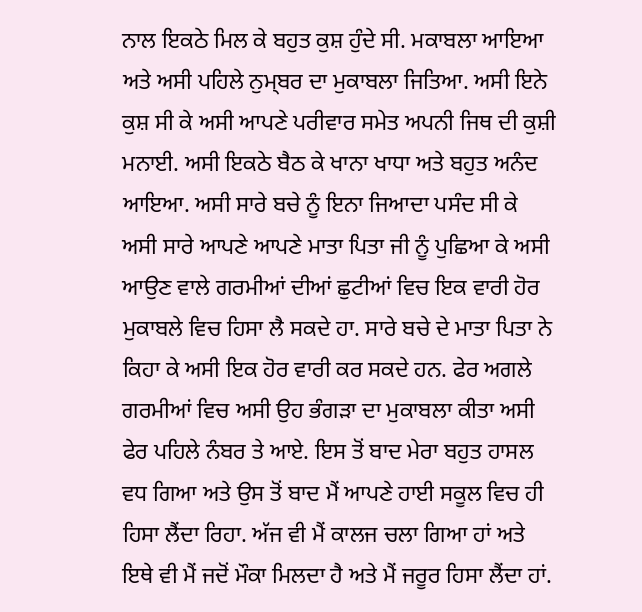ਨਾਲ ਇਕਠੇ ਮਿਲ ਕੇ ਬਹੁਤ ਕੁਸ਼ ਹੁੰਦੇ ਸੀ. ਮਕਾਬਲਾ ਆਇਆ ਅਤੇ ਅਸੀ ਪਹਿਲੇ ਨੁਮ੍ਬਰ ਦਾ ਮੁਕਾਬਲਾ ਜਿਤਿਆ. ਅਸੀ ਇਨੇ ਕੁਸ਼ ਸੀ ਕੇ ਅਸੀ ਆਪਣੇ ਪਰੀਵਾਰ ਸਮੇਤ ਅਪਨੀ ਜਿਥ ਦੀ ਕੁਸ਼ੀ ਮਨਾਈ. ਅਸੀ ਇਕਠੇ ਬੈਠ ਕੇ ਖਾਨਾ ਖਾਧਾ ਅਤੇ ਬਹੁਤ ਅਨੰਦ ਆਇਆ. ਅਸੀ ਸਾਰੇ ਬਚੇ ਨੂੰ ਇਨਾ ਜਿਆਦਾ ਪਸੰਦ ਸੀ ਕੇ ਅਸੀ ਸਾਰੇ ਆਪਣੇ ਆਪਣੇ ਮਾਤਾ ਪਿਤਾ ਜੀ ਨੂੰ ਪੁਛਿਆ ਕੇ ਅਸੀ ਆਉਣ ਵਾਲੇ ਗਰਮੀਆਂ ਦੀਆਂ ਛੁਟੀਆਂ ਵਿਚ ਇਕ ਵਾਰੀ ਹੋਰ ਮੁਕਾਬਲੇ ਵਿਚ ਹਿਸਾ ਲੈ ਸਕਦੇ ਹਾ. ਸਾਰੇ ਬਚੇ ਦੇ ਮਾਤਾ ਪਿਤਾ ਨੇ ਕਿਹਾ ਕੇ ਅਸੀ ਇਕ ਹੋਰ ਵਾਰੀ ਕਰ ਸਕਦੇ ਹਨ. ਫੇਰ ਅਗਲੇ ਗਰਮੀਆਂ ਵਿਚ ਅਸੀ ਉਹ ਭੰਗੜਾ ਦਾ ਮੁਕਾਬਲਾ ਕੀਤਾ ਅਸੀ ਫੇਰ ਪਹਿਲੇ ਨੰਬਰ ਤੇ ਆਏ. ਇਸ ਤੋਂ ਬਾਦ ਮੇਰਾ ਬਹੁਤ ਹਾਸਲ ਵਧ ਗਿਆ ਅਤੇ ਉਸ ਤੋਂ ਬਾਦ ਮੈਂ ਆਪਣੇ ਹਾਈ ਸਕੂਲ ਵਿਚ ਹੀ ਹਿਸਾ ਲੈਂਦਾ ਰਿਹਾ. ਅੱਜ ਵੀ ਮੈਂ ਕਾਲਜ ਚਲਾ ਗਿਆ ਹਾਂ ਅਤੇ ਇਥੇ ਵੀ ਮੈਂ ਜਦੋਂ ਮੌਕਾ ਮਿਲਦਾ ਹੈ ਅਤੇ ਮੈਂ ਜਰੂਰ ਹਿਸਾ ਲੈਂਦਾ ਹਾਂ.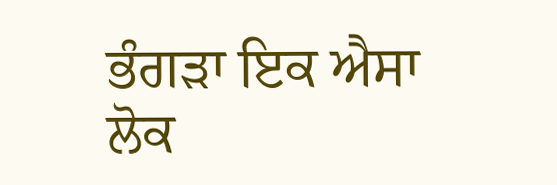ਭੰਗੜਾ ਇਕ ਐਸਾ ਲੋਕ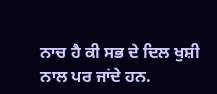ਨਾਚ ਹੈ ਕੀ ਸਭ ਦੇ ਦਿਲ ਖੁਸ਼ੀ ਨਾਲ ਪਰ ਜਾਂਦੇ ਹਨ.